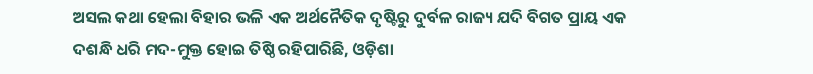ଅସଲ କଥା ହେଲା ବିହାର ଭଳି ଏକ ଅର୍ଥନୈତିକ ଦୃଷ୍ଟିରୁ ଦୁର୍ବଳ ରାଜ୍ୟ ଯଦି ବିଗତ ପ୍ରାୟ ଏକ ଦଶନ୍ଧି ଧରି ମଦ-ମୁକ୍ତ ହୋଇ ତିଷ୍ଠି ରହିପାରିଛି, ଓଡ଼ିଶା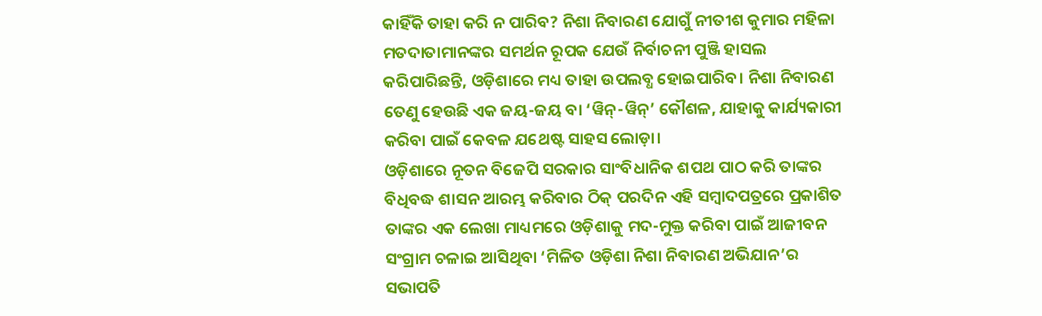କାହିଁକି ତାହା କରି ନ ପାରିବ? ନିଶା ନିବାରଣ ଯୋଗୁଁ ନୀତୀଶ କୁମାର ମହିଳା ମତଦାତାମାନଙ୍କର ସମର୍ଥନ ରୂପକ ଯେଉଁ ନିର୍ବାଚନୀ ପୁଞ୍ଜି ହାସଲ କରିପାରିଛନ୍ତି, ଓଡ଼ିଶାରେ ମଧ୍ୟ ତାହା ଉପଲବ୍ଧ ହୋଇପାରିବ। ନିଶା ନିବାରଣ ତେଣୁ ହେଉଛି ଏକ ଜୟ-ଜୟ ବା ‘ୱିନ୍-ୱିନ୍’ କୌଶଳ, ଯାହାକୁ କାର୍ଯ୍ୟକାରୀ କରିବା ପାଇଁ କେବଳ ଯଥେଷ୍ଟ ସାହସ ଲୋଡ଼ା।
ଓଡ଼ିଶାରେ ନୂତନ ବିଜେପି ସରକାର ସାଂବିଧାନିକ ଶପଥ ପାଠ କରି ତାଙ୍କର ବିଧିବଦ୍ଧ ଶାସନ ଆରମ୍ଭ କରିବାର ଠିକ୍ ପରଦିନ ଏହି ସମ୍ବାଦପତ୍ରରେ ପ୍ରକାଶିତ ତାଙ୍କର ଏକ ଲେଖା ମାଧ୍ୟମରେ ଓଡ଼ିଶାକୁ ମଦ-ମୁକ୍ତ କରିବା ପାଇଁ ଆଜୀବନ ସଂଗ୍ରାମ ଚଳାଇ ଆସିଥିବା ‘ମିଳିତ ଓଡ଼ିଶା ନିଶା ନିବାରଣ ଅଭିଯାନ’ର ସଭାପତି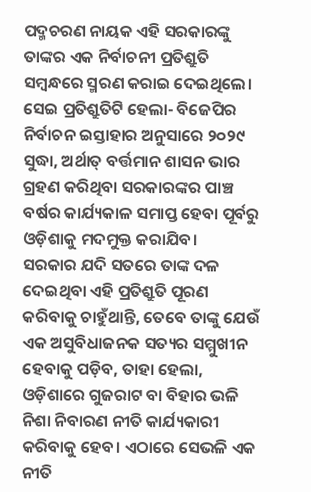ପଦ୍ମଚରଣ ନାୟକ ଏହି ସରକାରଙ୍କୁ ତାଙ୍କର ଏକ ନିର୍ବାଚନୀ ପ୍ରତିଶ୍ରୁତି ସମ୍ବନ୍ଧରେ ସ୍ମରଣ କରାଇ ଦେଇଥିଲେ। ସେଇ ପ୍ରତିଶ୍ରୁତିଟି ହେଲା- ବିଜେପିର ନିର୍ବାଚନ ଇସ୍ତାହାର ଅନୁସାରେ ୨୦୨୯ ସୁଦ୍ଧା, ଅର୍ଥାତ୍ ବର୍ତ୍ତମାନ ଶାସନ ଭାର ଗ୍ରହଣ କରିଥିବା ସରକାରଙ୍କର ପାଞ୍ଚ ବର୍ଷର କାର୍ଯ୍ୟକାଳ ସମାପ୍ତ ହେବା ପୂର୍ବରୁ ଓଡ଼ିଶାକୁ ମଦମୁକ୍ତ କରାଯିବ।
ସରକାର ଯଦି ସତରେ ତାଙ୍କ ଦଳ ଦେଇଥିବା ଏହି ପ୍ରତିଶ୍ରୁତି ପୂରଣ କରିବାକୁ ଚାହୁଁଥାନ୍ତି, ତେବେ ତାଙ୍କୁ ଯେଉଁ ଏକ ଅସୁବିଧାଜନକ ସତ୍ୟର ସମ୍ମୁଖୀନ ହେବାକୁ ପଡ଼ିବ, ତାହା ହେଲା, ଓଡ଼ିଶାରେ ଗୁଜରାଟ ବା ବିହାର ଭଳି ନିଶା ନିବାରଣ ନୀତି କାର୍ଯ୍ୟକାରୀ କରିବାକୁ ହେବ। ଏଠାରେ ସେଭଳି ଏକ ନୀତି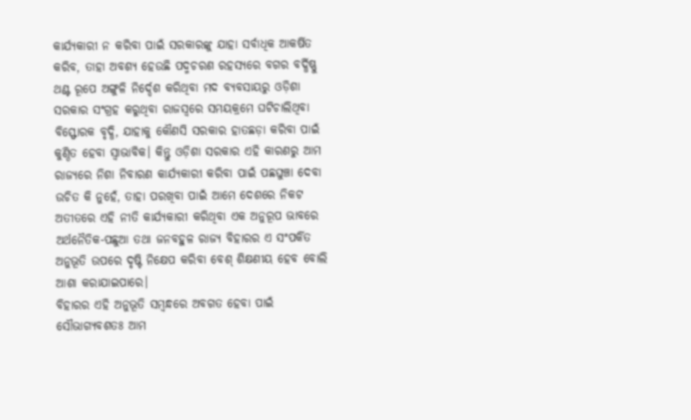କାର୍ଯ୍ୟକାରୀ ନ କରିବା ପାଇଁ ସରକାରଙ୍କୁ ଯାହା ସର୍ବାଧିକ ଆକର୍ଷିତ କରିବ, ତାହା ଅବଶ୍ୟ ହେଉଛି ପଦ୍ମଚରଣ ରହସ୍ୟରେ ବଗର ବର୍ଦ୍ଧିଷ୍ଣୁ ଥଣ୍ଟ ରୂପେ ଅଙ୍ଗୁଳି ନିର୍ଦ୍ଦେଶ କରିଥିବା ମଦ ବ୍ୟବସାୟରୁ ଓଡ଼ିଶା ସରକାର ସଂଗ୍ରହ କରୁଥିବା ରାଜସ୍ବରେ ସମୟକ୍ରମେ ଘଟିଚାଲିଥିବା ବିସ୍ଫୋରକ ବୃଦ୍ଧି, ଯାହାକୁ କୌଣସି ସରକାର ହାତଛଡ଼ା କରିବା ପାଇଁ କୁଣ୍ଠିତ ହେବା ସ୍ବାଭାବିକ। କିନ୍ତୁ ଓଡ଼ିଶା ସରକାର ଏହି କାରଣରୁ ଆମ ରାଜ୍ୟରେ ନିଶା ନିବାରଣ କାର୍ଯ୍ୟକାରୀ କରିବା ପାଇଁ ପଛଘୁଞ୍ଚା ଦେବା ଉଚିତ କି ନୁହେଁ, ତାହା ପରଖିବା ପାଇଁ ଆମେ ଦେଶରେ ନିକଟ ଅତୀତରେ ଏହି ନୀତି କାର୍ଯ୍ୟକାରୀ କରିଥିବା ଏକ ଅନୁରୂପ ଭାବରେ ଅର୍ଥନୈତିକ-ପଛୁଆ ତଥା ଜନବହୁଳ ରାଜ୍ୟ ବିହାରର ଏ ସଂପର୍କିତ ଅନୁଭୂତି ଉପରେ ଦୃଷ୍ଟି ନିକ୍ଷେପ କରିବା ବେଶ୍ ଶିକ୍ଷଣୀୟ ହେବ ବୋଲି ଆଶା କରାଯାଇପାରେ।
ବିହାରର ଏହି ଅନୁଭୂତି ସମ୍ବନ୍ଧରେ ଅବଗତ ହେବା ପାଇଁ ସୌଭାଗ୍ୟବଶତଃ ଆମ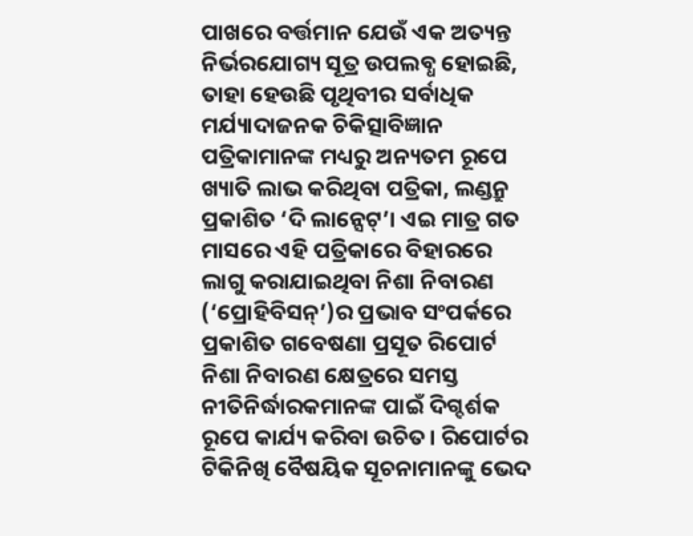ପାଖରେ ବର୍ତ୍ତମାନ ଯେଉଁ ଏକ ଅତ୍ୟନ୍ତ ନିର୍ଭରଯୋଗ୍ୟ ସୂତ୍ର ଉପଲବ୍ଧ ହୋଇଛି, ତାହା ହେଉଛି ପୃଥିବୀର ସର୍ବାଧିକ ମର୍ଯ୍ୟାଦାଜନକ ଚିକିତ୍ସାବିଜ୍ଞାନ ପତ୍ରିକାମାନଙ୍କ ମଧ୍ୟରୁ ଅନ୍ୟତମ ରୂପେ ଖ୍ୟାତି ଲାଭ କରିଥିବା ପତ୍ରିକା, ଲଣ୍ଡନ୍ରୁ ପ୍ରକାଶିତ ‘ଦି ଲାନ୍ସେଟ୍’। ଏଇ ମାତ୍ର ଗତ ମାସରେ ଏହି ପତ୍ରିକାରେ ବିହାରରେ ଲାଗୁ କରାଯାଇଥିବା ନିଶା ନିବାରଣ (‘ପ୍ରୋହିବିସନ୍’)ର ପ୍ରଭାବ ସଂପର୍କରେ ପ୍ରକାଶିତ ଗବେଷଣା ପ୍ରସୂତ ରିପୋର୍ଟ ନିଶା ନିବାରଣ କ୍ଷେତ୍ରରେ ସମସ୍ତ ନୀତିନିର୍ଦ୍ଧାରକମାନଙ୍କ ପାଇଁ ଦିଗ୍ଦର୍ଶକ ରୂପେ କାର୍ଯ୍ୟ କରିବା ଉଚିତ। ରିପୋର୍ଟର ଟିକିନିଖି ବୈଷୟିକ ସୂଚନାମାନଙ୍କୁ ଭେଦ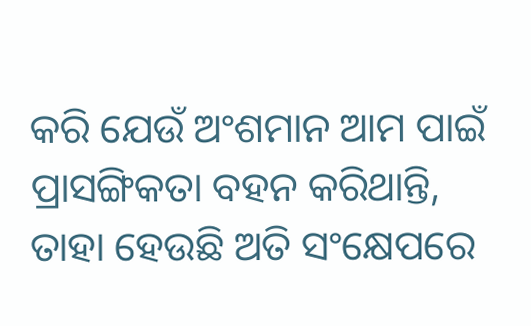କରି ଯେଉଁ ଅଂଶମାନ ଆମ ପାଇଁ ପ୍ରାସଙ୍ଗିକତା ବହନ କରିଥାନ୍ତି, ତାହା ହେଉଛି ଅତି ସଂକ୍ଷେପରେ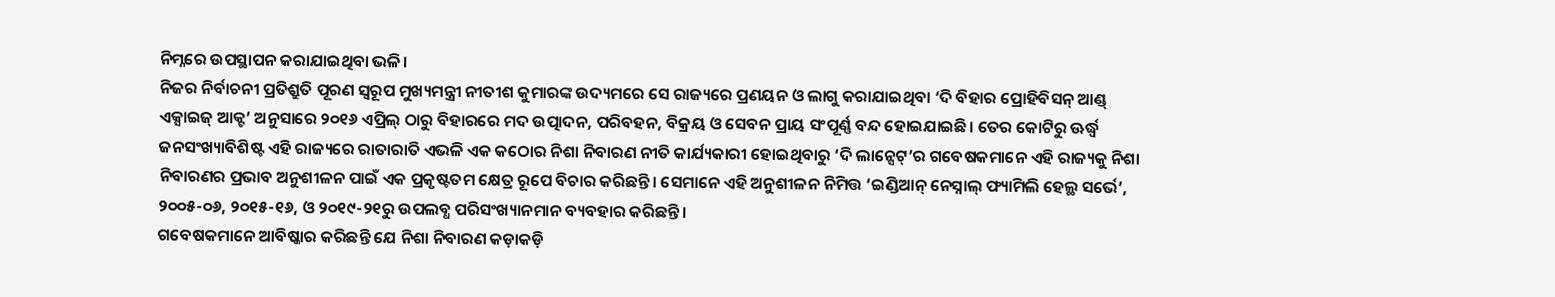ନିମ୍ନରେ ଉପସ୍ଥାପନ କରାଯାଇଥିବା ଭଳି।
ନିଜର ନିର୍ବାଚନୀ ପ୍ରତିଶ୍ରୁତି ପୂରଣ ସ୍ବରୂପ ମୁଖ୍ୟମନ୍ତ୍ରୀ ନୀତୀଶ କୁମାରଙ୍କ ଉଦ୍ୟମରେ ସେ ରାଜ୍ୟରେ ପ୍ରଣୟନ ଓ ଲାଗୁ କରାଯାଇଥିବା ‘ଦି ବିହାର ପ୍ରୋହିବିସନ୍ ଆଣ୍ଡ୍ ଏକ୍ସାଇଜ୍ ଆକ୍ଟ’ ଅନୁସାରେ ୨୦୧୬ ଏପ୍ରିଲ୍ ଠାରୁ ବିହାରରେ ମଦ ଉତ୍ପାଦନ, ପରିବହନ, ବିକ୍ରୟ ଓ ସେବନ ପ୍ରାୟ ସଂପୂର୍ଣ୍ଣ ବନ୍ଦ ହୋଇଯାଇଛି। ତେର କୋଟିରୁ ଊର୍ଦ୍ଧ୍ବ ଜନସଂଖ୍ୟାବିଶିଷ୍ଟ ଏହି ରାଜ୍ୟରେ ରାତାରାତି ଏଭଳି ଏକ କଠୋର ନିଶା ନିବାରଣ ନୀତି କାର୍ଯ୍ୟକାରୀ ହୋଇଥିବାରୁ ‘ଦି ଲାନ୍ସେଟ୍’ର ଗବେଷକମାନେ ଏହି ରାଜ୍ୟକୁ ନିଶା ନିବାରଣର ପ୍ରଭାବ ଅନୁଶୀଳନ ପାଇଁ ଏକ ପ୍ରକୃଷ୍ଟତମ କ୍ଷେତ୍ର ରୂପେ ବିଚାର କରିଛନ୍ତି। ସେମାନେ ଏହି ଅନୁଶୀଳନ ନିମିତ୍ତ ‘ଇଣ୍ଡିଆନ୍ ନେସ୍ନାଲ୍ ଫ୍ୟାମିଲି ହେଲ୍ଥ ସର୍ଭେ’, ୨୦୦୫-୦୬, ୨୦୧୫-୧୬, ଓ ୨୦୧୯-୨୧ରୁ ଉପଲବ୍ଧ ପରିସଂଖ୍ୟାନମାନ ବ୍ୟବହାର କରିଛନ୍ତି।
ଗବେଷକମାନେ ଆବିଷ୍କାର କରିଛନ୍ତି ଯେ ନିଶା ନିବାରଣ କଡ଼ାକଡ଼ି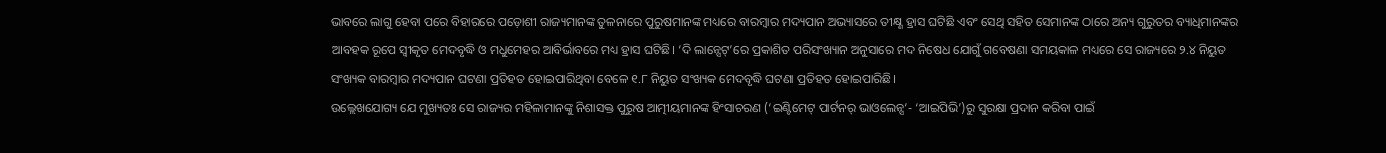ଭାବରେ ଲାଗୁ ହେବା ପରେ ବିହାରରେ ପଡ଼ୋଶୀ ରାଜ୍ୟମାନଙ୍କ ତୁଳନାରେ ପୁରୁଷମାନଙ୍କ ମଧ୍ୟରେ ବାରମ୍ବାର ମଦ୍ୟପାନ ଅଭ୍ୟାସରେ ତୀକ୍ଷ୍ଣ ହ୍ରାସ ଘଟିଛି ଏବଂ ସେଥି ସହିତ ସେମାନଙ୍କ ଠାରେ ଅନ୍ୟ ଗୁରୁତର ବ୍ୟାଧିମାନଙ୍କର ଆବହକ ରୂପେ ସ୍ବୀକୃତ ମେଦବୃଦ୍ଧି ଓ ମଧୁମେହର ଆବିର୍ଭାବରେ ମଧ୍ୟ ହ୍ରାସ ଘଟିଛି। ‘ଦି ଲାନ୍ସେଟ୍’ରେ ପ୍ରକାଶିତ ପରିସଂଖ୍ୟାନ ଅନୁସାରେ ମଦ ନିଷେଧ ଯୋଗୁଁ ଗବେଷଣା ସମୟକାଳ ମଧ୍ୟରେ ସେ ରାଜ୍ୟରେ ୨.୪ ନିୟୁତ ସଂଖ୍ୟକ ବାରମ୍ବାର ମଦ୍ୟପାନ ଘଟଣା ପ୍ରତିହତ ହୋଇପାରିଥିବା ବେଳେ ୧.୮ ନିୟୁତ ସଂଖ୍ୟକ ମେଦବୃଦ୍ଧି ଘଟଣା ପ୍ରତିହତ ହୋଇପାରିଛି।
ଉଲ୍ଲେଖଯୋଗ୍ୟ ଯେ ମୁଖ୍ୟତଃ ସେ ରାଜ୍ୟର ମହିଳାମାନଙ୍କୁ ନିଶାସକ୍ତ ପୁରୁଷ ଆତ୍ମୀୟମାନଙ୍କ ହିଂସାଚରଣ (‘ଇଣ୍ଟିମେଟ୍ ପାର୍ଟନର୍ ଭାଓଲେନ୍ସ’- ‘ଆଇପିଭି’)ରୁ ସୁରକ୍ଷା ପ୍ରଦାନ କରିବା ପାଇଁ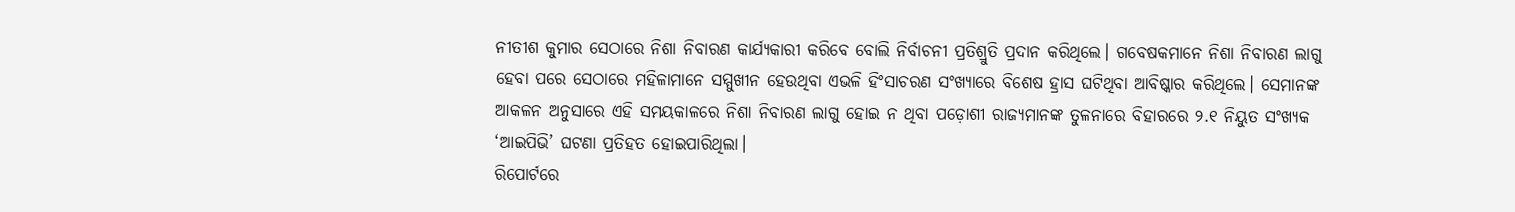ନୀତୀଶ କୁମାର ସେଠାରେ ନିଶା ନିବାରଣ କାର୍ଯ୍ୟକାରୀ କରିବେ ବୋଲି ନିର୍ବାଚନୀ ପ୍ରତିଶ୍ରୁତି ପ୍ରଦାନ କରିଥିଲେ। ଗବେଷକମାନେ ନିଶା ନିବାରଣ ଲାଗୁ ହେବା ପରେ ସେଠାରେ ମହିଳାମାନେ ସମ୍ମୁଖୀନ ହେଉଥିବା ଏଭଳି ହିଂସାଚରଣ ସଂଖ୍ୟାରେ ବିଶେଷ ହ୍ରାସ ଘଟିଥିବା ଆବିଷ୍କାର କରିଥିଲେ। ସେମାନଙ୍କ ଆକଳନ ଅନୁସାରେ ଏହି ସମୟକାଳରେ ନିଶା ନିବାରଣ ଲାଗୁ ହୋଇ ନ ଥିବା ପଡ଼ୋଶୀ ରାଜ୍ୟମାନଙ୍କ ତୁଳନାରେ ବିହାରରେ ୨.୧ ନିୟୁତ ସଂଖ୍ୟକ ‘ଆଇପିଭି’ ଘଟଣା ପ୍ରତିହତ ହୋଇପାରିଥିଲା।
ରିପୋର୍ଟରେ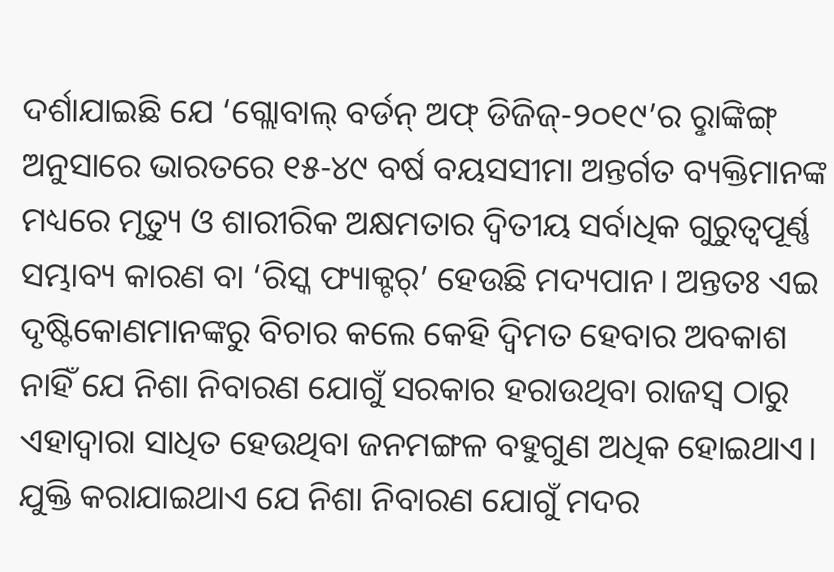ଦର୍ଶାଯାଇଛି ଯେ ‘ଗ୍ଲୋବାଲ୍ ବର୍ଡନ୍ ଅଫ୍ ଡିଜିଜ୍-୨୦୧୯’ର ରୢାଙ୍କିଙ୍ଗ୍ ଅନୁସାରେ ଭାରତରେ ୧୫-୪୯ ବର୍ଷ ବୟସସୀମା ଅନ୍ତର୍ଗତ ବ୍ୟକ୍ତିମାନଙ୍କ ମଧ୍ୟରେ ମୃତ୍ୟୁ ଓ ଶାରୀରିକ ଅକ୍ଷମତାର ଦ୍ବିତୀୟ ସର୍ବାଧିକ ଗୁରୁତ୍ବପୂର୍ଣ୍ଣ ସମ୍ଭାବ୍ୟ କାରଣ ବା ‘ରିସ୍କ ଫ୍ୟାକ୍ଟର୍’ ହେଉଛି ମଦ୍ୟପାନ। ଅନ୍ତତଃ ଏଇ ଦୃଷ୍ଟିକୋଣମାନଙ୍କରୁ ବିଚାର କଲେ କେହି ଦ୍ବିମତ ହେବାର ଅବକାଶ ନାହିଁ ଯେ ନିଶା ନିବାରଣ ଯୋଗୁଁ ସରକାର ହରାଉଥିବା ରାଜସ୍ବ ଠାରୁ ଏହାଦ୍ବାରା ସାଧିତ ହେଉଥିବା ଜନମଙ୍ଗଳ ବହୁଗୁଣ ଅଧିକ ହୋଇଥାଏ।
ଯୁକ୍ତି କରାଯାଇଥାଏ ଯେ ନିଶା ନିବାରଣ ଯୋଗୁଁ ମଦର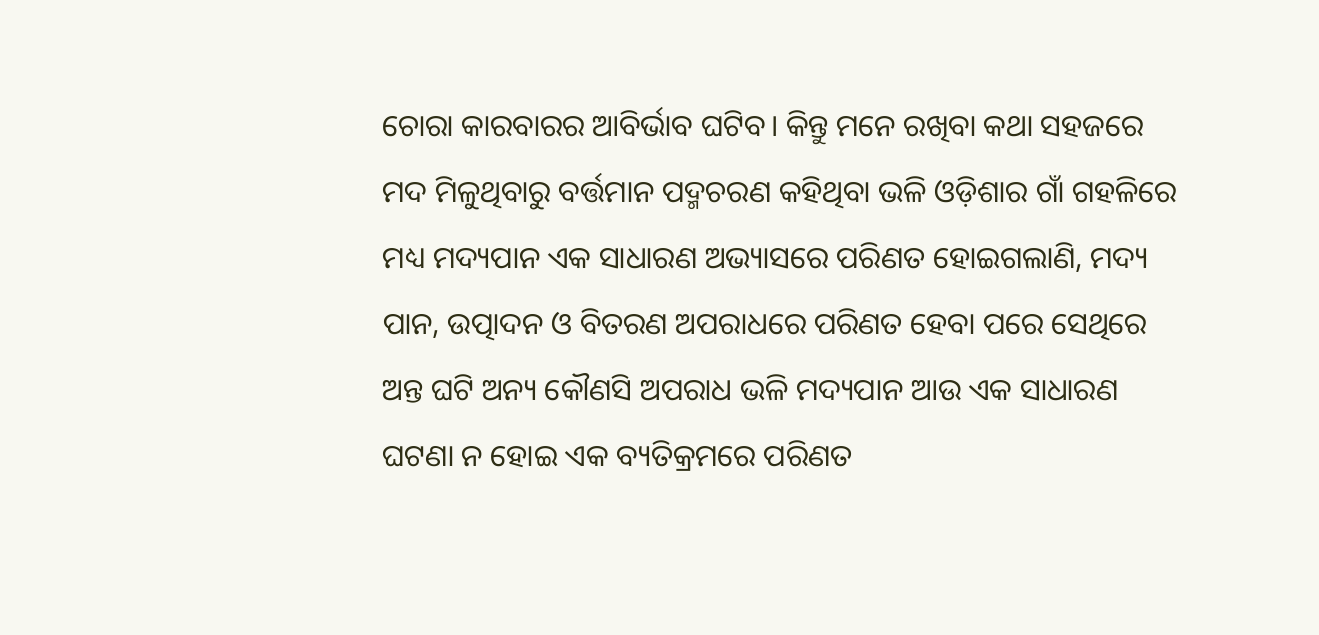ଚୋରା କାରବାରର ଆବିର୍ଭାବ ଘଟିବ। କିନ୍ତୁ ମନେ ରଖିବା କଥା ସହଜରେ ମଦ ମିଳୁଥିବାରୁ ବର୍ତ୍ତମାନ ପଦ୍ମଚରଣ କହିଥିବା ଭଳି ଓଡ଼ିଶାର ଗାଁ ଗହଳିରେ ମଧ୍ୟ ମଦ୍ୟପାନ ଏକ ସାଧାରଣ ଅଭ୍ୟାସରେ ପରିଣତ ହୋଇଗଲାଣି, ମଦ୍ୟ ପାନ, ଉତ୍ପାଦନ ଓ ବିତରଣ ଅପରାଧରେ ପରିଣତ ହେବା ପରେ ସେଥିରେ ଅନ୍ତ ଘଟି ଅନ୍ୟ କୌଣସି ଅପରାଧ ଭଳି ମଦ୍ୟପାନ ଆଉ ଏକ ସାଧାରଣ ଘଟଣା ନ ହୋଇ ଏକ ବ୍ୟତିକ୍ରମରେ ପରିଣତ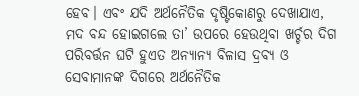ହେବ। ଏବଂ ଯଦି ଅର୍ଥନୈତିକ ଦୃଷ୍ଟିକୋଣରୁ ଦେଖାଯାଏ, ମଦ ବନ୍ଦ ହୋଇଗଲେ ତା’ ଉପରେ ହେଉଥିବା ଖର୍ଚ୍ଚର ଦିଗ ପରିବର୍ତ୍ତନ ଘଟି ହୁଏତ ଅନ୍ୟାନ୍ୟ ବିଳାସ ଦ୍ରବ୍ୟ ଓ ସେବାମାନଙ୍କ ଦିଗରେ ଅର୍ଥନୈତିକ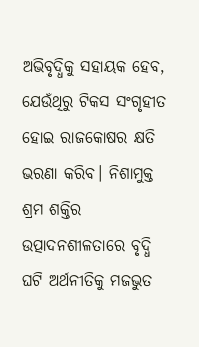ଅଭିବୃଦ୍ଧିକୁ ସହାୟକ ହେବ, ଯେଉଁଥିରୁ ଟିକସ ସଂଗୃହୀତ ହୋଇ ରାଜକୋଷର କ୍ଷତି ଭରଣା କରିବ। ନିଶାମୁକ୍ତ ଶ୍ରମ ଶକ୍ତିର ଉତ୍ପାଦନଶୀଳତାରେ ବୃଦ୍ଧି ଘଟି ଅର୍ଥନୀତିକୁ ମଜଭୁତ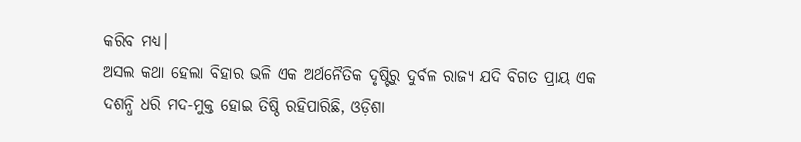କରିବ ମଧ୍ୟ।
ଅସଲ କଥା ହେଲା ବିହାର ଭଳି ଏକ ଅର୍ଥନୈତିକ ଦୃଷ୍ଟିରୁ ଦୁର୍ବଳ ରାଜ୍ୟ ଯଦି ବିଗତ ପ୍ରାୟ ଏକ ଦଶନ୍ଧି ଧରି ମଦ-ମୁକ୍ତ ହୋଇ ତିଷ୍ଠି ରହିପାରିଛି, ଓଡ଼ିଶା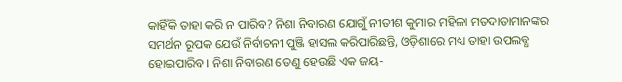କାହିଁକି ତାହା କରି ନ ପାରିବ? ନିଶା ନିବାରଣ ଯୋଗୁଁ ନୀତୀଶ କୁମାର ମହିଳା ମତଦାତାମାନଙ୍କର ସମର୍ଥନ ରୂପକ ଯେଉଁ ନିର୍ବାଚନୀ ପୁଞ୍ଜି ହାସଲ କରିପାରିଛନ୍ତି, ଓଡ଼ିଶାରେ ମଧ୍ୟ ତାହା ଉପଲବ୍ଧ ହୋଇପାରିବ। ନିଶା ନିବାରଣ ତେଣୁ ହେଉଛି ଏକ ଜୟ-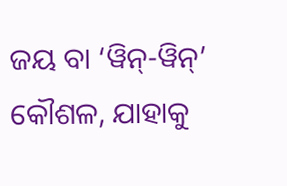ଜୟ ବା ‘ୱିନ୍-ୱିନ୍’ କୌଶଳ, ଯାହାକୁ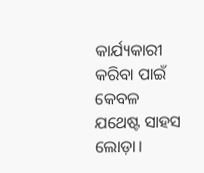କାର୍ଯ୍ୟକାରୀ କରିବା ପାଇଁ କେବଳ ଯଥେଷ୍ଟ ସାହସ ଲୋଡ଼ା।